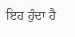ਇਹ ਹੁੰਦਾ ਹੈ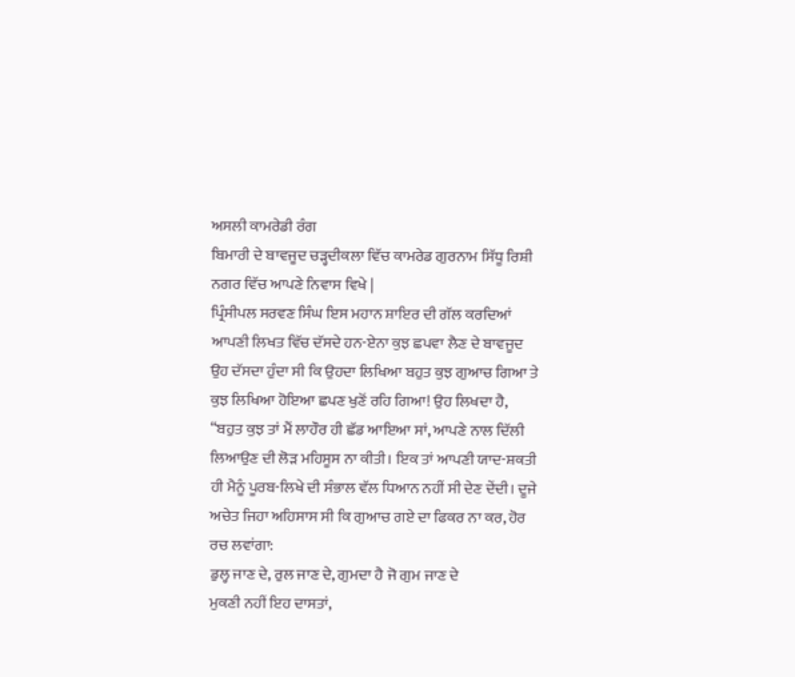ਅਸਲੀ ਕਾਮਰੇਡੀ ਰੰਗ
ਬਿਮਾਰੀ ਦੇ ਬਾਵਜੂਦ ਚੜ੍ਹਦੀਕਲਾ ਵਿੱਚ ਕਾਮਰੇਡ ਗੁਰਨਾਮ ਸਿੱਧੂ ਰਿਸ਼ੀ ਨਗਰ ਵਿੱਚ ਆਪਣੇ ਨਿਵਾਸ ਵਿਖੇ |
ਪ੍ਰਿੰਸੀਪਲ ਸਰਵਣ ਸਿੰਘ ਇਸ ਮਹਾਨ ਸ਼ਾਇਰ ਦੀ ਗੱਲ ਕਰਦਿਆਂ ਆਪਣੀ ਲਿਖਤ ਵਿੱਚ ਦੱਸਦੇ ਹਨ-ਏਨਾ ਕੁਝ ਛਪਵਾ ਲੈਣ ਦੇ ਬਾਵਜੂਦ ਉਹ ਦੱਸਦਾ ਹੁੰਦਾ ਸੀ ਕਿ ਉਹਦਾ ਲਿਖਿਆ ਬਹੁਤ ਕੁਝ ਗੁਆਚ ਗਿਆ ਤੇ ਕੁਝ ਲਿਖਿਆ ਹੋਇਆ ਛਪਣ ਖੁਣੋਂ ਰਹਿ ਗਿਆ! ਉਹ ਲਿਖਦਾ ਹੈ, “ਬਹੁਤ ਕੁਝ ਤਾਂ ਮੈਂ ਲਾਹੌਰ ਹੀ ਛੱਡ ਆਇਆ ਸਾਂ, ਆਪਣੇ ਨਾਲ ਦਿੱਲੀ ਲਿਆਉਣ ਦੀ ਲੋੜ ਮਹਿਸੂਸ ਨਾ ਕੀਤੀ। ਇਕ ਤਾਂ ਆਪਣੀ ਯਾਦ-ਸ਼ਕਤੀ ਹੀ ਮੈਨੂੰ ਪੂਰਬ-ਲਿਖੇ ਦੀ ਸੰਭਾਲ ਵੱਲ ਧਿਆਨ ਨਹੀਂ ਸੀ ਦੇਣ ਦੇਂਦੀ। ਦੂਜੇ ਅਚੇਤ ਜਿਹਾ ਅਹਿਸਾਸ ਸੀ ਕਿ ਗੁਆਚ ਗਏ ਦਾ ਫਿਕਰ ਨਾ ਕਰ, ਹੋਰ ਰਚ ਲਵਾਂਗਾ:
ਡੁਲ੍ਹ ਜਾਣ ਦੇ, ਰੁਲ ਜਾਣ ਦੇ, ਗੁਮਦਾ ਹੈ ਜੋ ਗੁਮ ਜਾਣ ਦੇ
ਮੁਕਣੀ ਨਹੀਂ ਇਹ ਦਾਸਤਾਂ,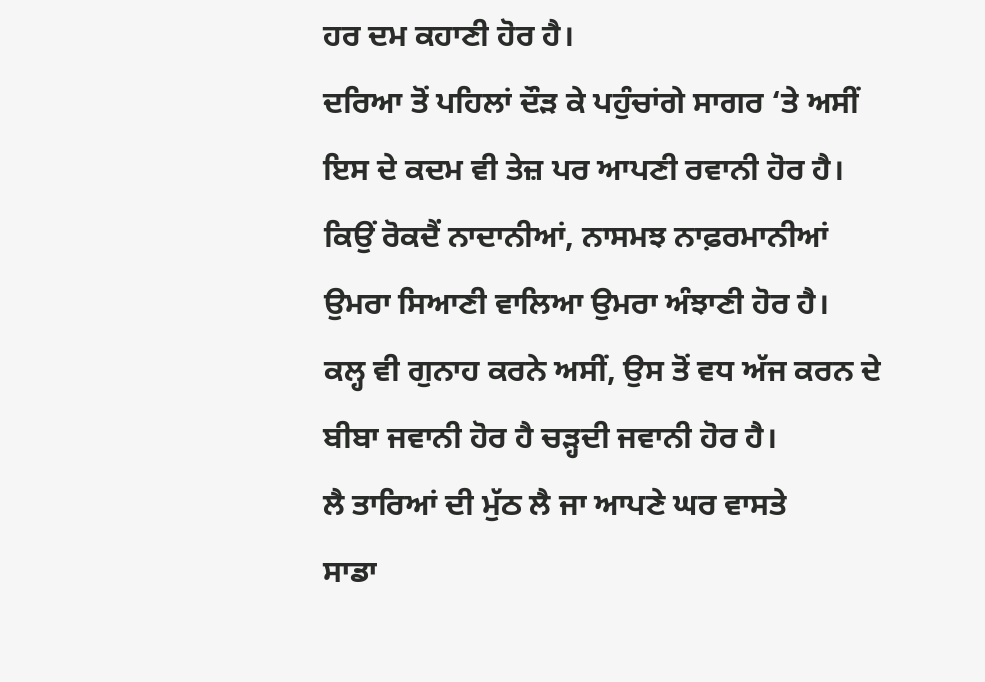ਹਰ ਦਮ ਕਹਾਣੀ ਹੋਰ ਹੈ।
ਦਰਿਆ ਤੋਂ ਪਹਿਲਾਂ ਦੌੜ ਕੇ ਪਹੁੰਚਾਂਗੇ ਸਾਗਰ ‘ਤੇ ਅਸੀਂ
ਇਸ ਦੇ ਕਦਮ ਵੀ ਤੇਜ਼ ਪਰ ਆਪਣੀ ਰਵਾਨੀ ਹੋਰ ਹੈ।
ਕਿਉਂ ਰੋਕਦੈਂ ਨਾਦਾਨੀਆਂ, ਨਾਸਮਝ ਨਾਫ਼ਰਮਾਨੀਆਂ
ਉਮਰਾ ਸਿਆਣੀ ਵਾਲਿਆ ਉਮਰਾ ਅੰਝਾਣੀ ਹੋਰ ਹੈ।
ਕਲ੍ਹ ਵੀ ਗੁਨਾਹ ਕਰਨੇ ਅਸੀਂ, ਉਸ ਤੋਂ ਵਧ ਅੱਜ ਕਰਨ ਦੇ
ਬੀਬਾ ਜਵਾਨੀ ਹੋਰ ਹੈ ਚੜ੍ਹਦੀ ਜਵਾਨੀ ਹੋਰ ਹੈ।
ਲੈ ਤਾਰਿਆਂ ਦੀ ਮੁੱਠ ਲੈ ਜਾ ਆਪਣੇ ਘਰ ਵਾਸਤੇ
ਸਾਡਾ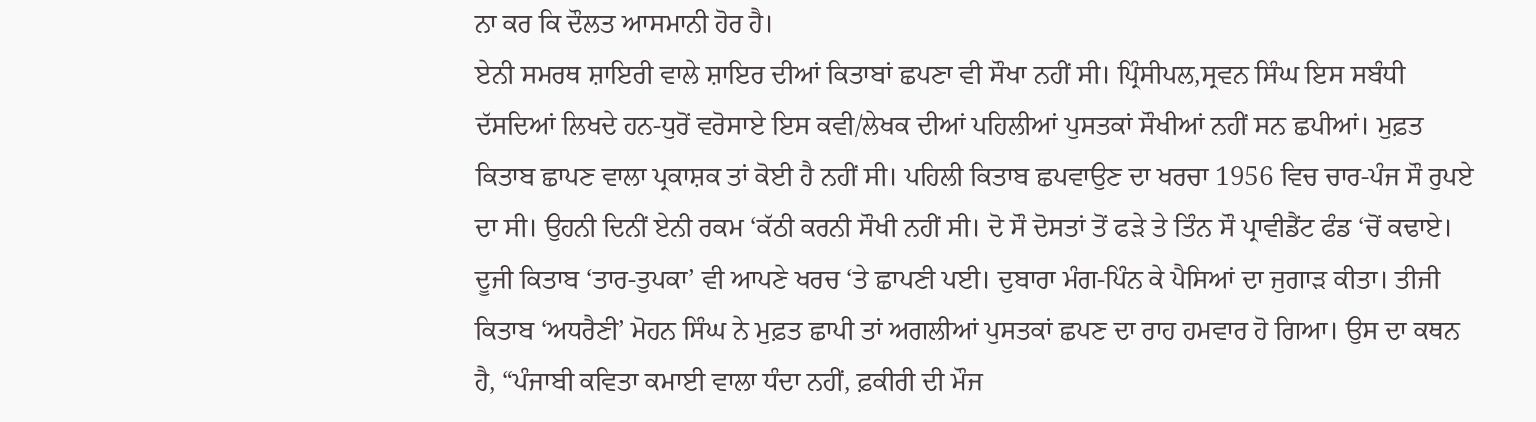ਨਾ ਕਰ ਕਿ ਦੌਲਤ ਆਸਮਾਨੀ ਹੋਰ ਹੈ।
ਏਨੀ ਸਮਰਥ ਸ਼ਾਇਰੀ ਵਾਲੇ ਸ਼ਾਇਰ ਦੀਆਂ ਕਿਤਾਬਾਂ ਛਪਣਾ ਵੀ ਸੌਖਾ ਨਹੀਂ ਸੀ। ਪ੍ਰਿੰਸੀਪਲ,ਸ੍ਰਵਨ ਸਿੰਘ ਇਸ ਸਬੰਧੀ ਦੱਸਦਿਆਂ ਲਿਖਦੇ ਹਨ-ਧੁਰੋਂ ਵਰੋਸਾਏ ਇਸ ਕਵੀ/ਲੇਖਕ ਦੀਆਂ ਪਹਿਲੀਆਂ ਪੁਸਤਕਾਂ ਸੌਖੀਆਂ ਨਹੀਂ ਸਨ ਛਪੀਆਂ। ਮੁਫ਼ਤ ਕਿਤਾਬ ਛਾਪਣ ਵਾਲਾ ਪ੍ਰਕਾਸ਼ਕ ਤਾਂ ਕੋਈ ਹੈ ਨਹੀਂ ਸੀ। ਪਹਿਲੀ ਕਿਤਾਬ ਛਪਵਾਉਣ ਦਾ ਖਰਚਾ 1956 ਵਿਚ ਚਾਰ-ਪੰਜ ਸੌ ਰੁਪਏ ਦਾ ਸੀ। ਉਹਨੀ ਦਿਨੀਂ ਏਨੀ ਰਕਮ ‘ਕੱਠੀ ਕਰਨੀ ਸੌਖੀ ਨਹੀਂ ਸੀ। ਦੋ ਸੌ ਦੋਸਤਾਂ ਤੋਂ ਫੜੇ ਤੇ ਤਿੰਨ ਸੌ ਪ੍ਰਾਵੀਡੈਂਟ ਫੰਡ ‘ਚੋਂ ਕਢਾਏ। ਦੂਜੀ ਕਿਤਾਬ ‘ਤਾਰ-ਤੁਪਕਾ’ ਵੀ ਆਪਣੇ ਖਰਚ ‘ਤੇ ਛਾਪਣੀ ਪਈ। ਦੁਬਾਰਾ ਮੰਗ-ਪਿੰਨ ਕੇ ਪੈਸਿਆਂ ਦਾ ਜੁਗਾੜ ਕੀਤਾ। ਤੀਜੀ ਕਿਤਾਬ ‘ਅਧਰੈਣੀ’ ਮੋਹਨ ਸਿੰਘ ਨੇ ਮੁਫ਼ਤ ਛਾਪੀ ਤਾਂ ਅਗਲੀਆਂ ਪੁਸਤਕਾਂ ਛਪਣ ਦਾ ਰਾਹ ਹਮਵਾਰ ਹੋ ਗਿਆ। ਉਸ ਦਾ ਕਥਨ ਹੈ, “ਪੰਜਾਬੀ ਕਵਿਤਾ ਕਮਾਈ ਵਾਲਾ ਧੰਦਾ ਨਹੀਂ, ਫ਼ਕੀਰੀ ਦੀ ਮੌਜ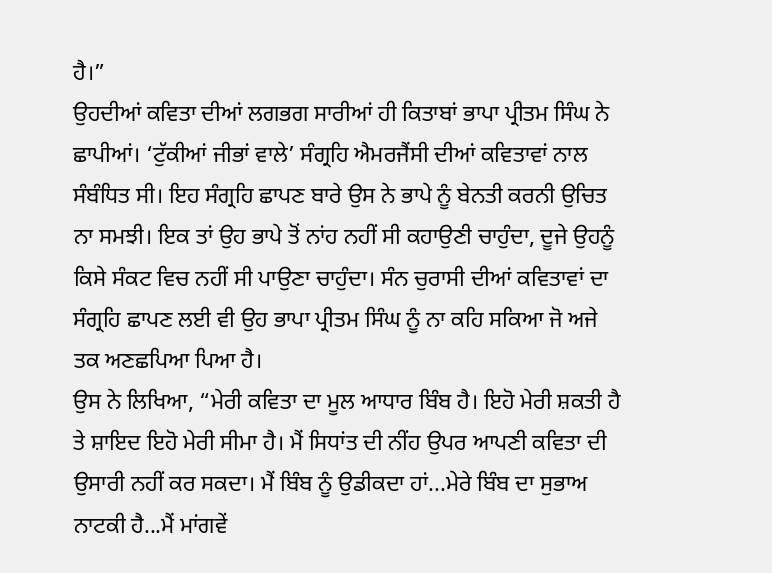ਹੈ।”
ਉਹਦੀਆਂ ਕਵਿਤਾ ਦੀਆਂ ਲਗਭਗ ਸਾਰੀਆਂ ਹੀ ਕਿਤਾਬਾਂ ਭਾਪਾ ਪ੍ਰੀਤਮ ਸਿੰਘ ਨੇ ਛਾਪੀਆਂ। ‘ਟੁੱਕੀਆਂ ਜੀਭਾਂ ਵਾਲੇ’ ਸੰਗ੍ਰਹਿ ਐਮਰਜੈਂਸੀ ਦੀਆਂ ਕਵਿਤਾਵਾਂ ਨਾਲ ਸੰਬੰਧਿਤ ਸੀ। ਇਹ ਸੰਗ੍ਰਹਿ ਛਾਪਣ ਬਾਰੇ ਉਸ ਨੇ ਭਾਪੇ ਨੂੰ ਬੇਨਤੀ ਕਰਨੀ ਉਚਿਤ ਨਾ ਸਮਝੀ। ਇਕ ਤਾਂ ਉਹ ਭਾਪੇ ਤੋਂ ਨਾਂਹ ਨਹੀਂ ਸੀ ਕਹਾਉਣੀ ਚਾਹੁੰਦਾ, ਦੂਜੇ ਉਹਨੂੰ ਕਿਸੇ ਸੰਕਟ ਵਿਚ ਨਹੀਂ ਸੀ ਪਾਉਣਾ ਚਾਹੁੰਦਾ। ਸੰਨ ਚੁਰਾਸੀ ਦੀਆਂ ਕਵਿਤਾਵਾਂ ਦਾ ਸੰਗ੍ਰਹਿ ਛਾਪਣ ਲਈ ਵੀ ਉਹ ਭਾਪਾ ਪ੍ਰੀਤਮ ਸਿੰਘ ਨੂੰ ਨਾ ਕਹਿ ਸਕਿਆ ਜੋ ਅਜੇ ਤਕ ਅਣਛਪਿਆ ਪਿਆ ਹੈ।
ਉਸ ਨੇ ਲਿਖਿਆ, “ਮੇਰੀ ਕਵਿਤਾ ਦਾ ਮੂਲ ਆਧਾਰ ਬਿੰਬ ਹੈ। ਇਹੋ ਮੇਰੀ ਸ਼ਕਤੀ ਹੈ ਤੇ ਸ਼ਾਇਦ ਇਹੋ ਮੇਰੀ ਸੀਮਾ ਹੈ। ਮੈਂ ਸਿਧਾਂਤ ਦੀ ਨੀਂਹ ਉਪਰ ਆਪਣੀ ਕਵਿਤਾ ਦੀ ਉਸਾਰੀ ਨਹੀਂ ਕਰ ਸਕਦਾ। ਮੈਂ ਬਿੰਬ ਨੂੰ ਉਡੀਕਦਾ ਹਾਂ...ਮੇਰੇ ਬਿੰਬ ਦਾ ਸੁਭਾਅ ਨਾਟਕੀ ਹੈ...ਮੈਂ ਮਾਂਗਵੇਂ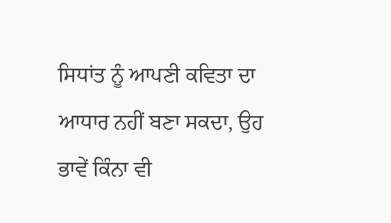ਸਿਧਾਂਤ ਨੂੰ ਆਪਣੀ ਕਵਿਤਾ ਦਾ ਆਧਾਰ ਨਹੀਂ ਬਣਾ ਸਕਦਾ, ਉਹ ਭਾਵੇਂ ਕਿੰਨਾ ਵੀ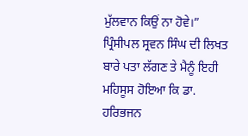ਮੁੱਲਵਾਨ ਕਿਉਂ ਨਾ ਹੋਵੇ।”
ਪ੍ਰਿੰਸੀਪਲ ਸ੍ਰਵਨ ਸਿੰਘ ਦੀ ਲਿਖਤ ਬਾਰੇ ਪਤਾ ਲੱਗਣ ਤੇ ਮੈਨੂੰ ਇਹੀ ਮਹਿਸੂਸ ਹੋਇਆ ਕਿ ਡਾ. ਹਰਿਭਜਨ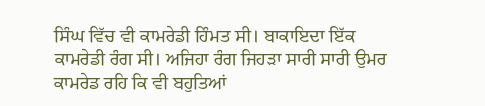ਸਿੰਘ ਵਿੱਚ ਵੀ ਕਾਮਰੇਡੀ ਹਿੰਮਤ ਸੀ। ਬਾਕਾਇਦਾ ਇੱਕ ਕਾਮਰੇਡੀ ਰੰਗ ਸੀ। ਅਜਿਹਾ ਰੰਗ ਜਿਹੜਾ ਸਾਰੀ ਸਾਰੀ ਉਮਰ ਕਾਮਰੇਡ ਰਹਿ ਕਿ ਵੀ ਬਹੁਤਿਆਂ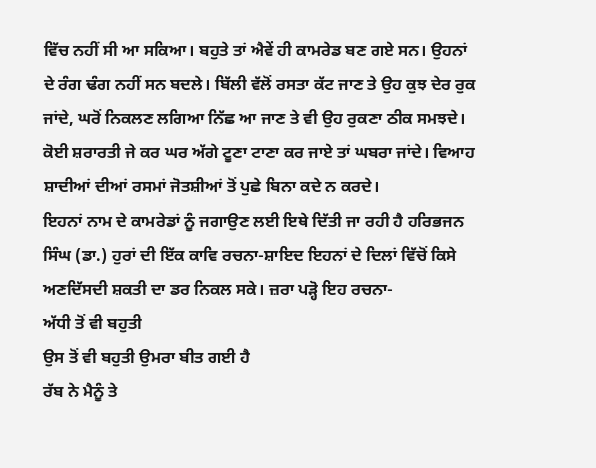ਵਿੱਚ ਨਹੀਂ ਸੀ ਆ ਸਕਿਆ। ਬਹੁਤੇ ਤਾਂ ਐਵੇਂ ਹੀ ਕਾਮਰੇਡ ਬਣ ਗਏ ਸਨ। ਉਹਨਾਂ ਦੇ ਰੰਗ ਢੰਗ ਨਹੀਂ ਸਨ ਬਦਲੇ। ਬਿੱਲੀ ਵੱਲੋਂ ਰਸਤਾ ਕੱਟ ਜਾਣ ਤੇ ਉਹ ਕੁਝ ਦੇਰ ਰੁਕ ਜਾਂਦੇ, ਘਰੋਂ ਨਿਕਲਣ ਲਗਿਆ ਨਿੱਛ ਆ ਜਾਣ ਤੇ ਵੀ ਉਹ ਰੁਕਣਾ ਠੀਕ ਸਮਝਦੇ। ਕੋਈ ਸ਼ਰਾਰਤੀ ਜੇ ਕਰ ਘਰ ਅੱਗੇ ਟੂਣਾ ਟਾਣਾ ਕਰ ਜਾਏ ਤਾਂ ਘਬਰਾ ਜਾਂਦੇ। ਵਿਆਹ ਸ਼ਾਦੀਆਂ ਦੀਆਂ ਰਸਮਾਂ ਜੋਤਸ਼ੀਆਂ ਤੋਂ ਪੁਛੇ ਬਿਨਾ ਕਦੇ ਨ ਕਰਦੇ।
ਇਹਨਾਂ ਨਾਮ ਦੇ ਕਾਮਰੇਡਾਂ ਨੂੰ ਜਗਾਉਣ ਲਈ ਇਥੇ ਦਿੱਤੀ ਜਾ ਰਹੀ ਹੈ ਹਰਿਭਜਨ ਸਿੰਘ (ਡਾ.) ਹੁਰਾਂ ਦੀ ਇੱਕ ਕਾਵਿ ਰਚਨਾ-ਸ਼ਾਇਦ ਇਹਨਾਂ ਦੇ ਦਿਲਾਂ ਵਿੱਚੋਂ ਕਿਸੇ ਅਣਦਿੱਸਦੀ ਸ਼ਕਤੀ ਦਾ ਡਰ ਨਿਕਲ ਸਕੇ। ਜ਼ਰਾ ਪੜ੍ਹੋ ਇਹ ਰਚਨਾ-
ਅੱਧੀ ਤੋਂ ਵੀ ਬਹੁਤੀ
ਉਸ ਤੋਂ ਵੀ ਬਹੁਤੀ ਉਮਰਾ ਬੀਤ ਗਈ ਹੈ
ਰੱਬ ਨੇ ਮੈਨੂੰ ਤੇ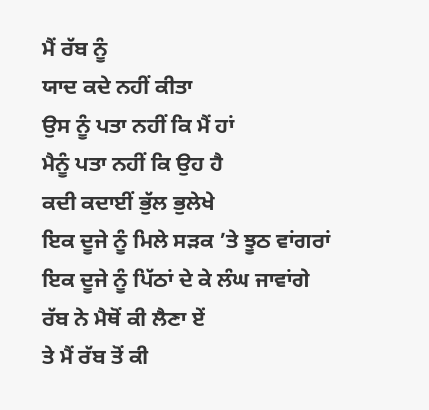ਮੈਂ ਰੱਬ ਨੂੰ
ਯਾਦ ਕਦੇ ਨਹੀਂ ਕੀਤਾ
ਉਸ ਨੂੰ ਪਤਾ ਨਹੀਂ ਕਿ ਮੈਂ ਹਾਂ
ਮੈਨੂੰ ਪਤਾ ਨਹੀਂ ਕਿ ਉਹ ਹੈ
ਕਦੀ ਕਦਾਈਂ ਭੁੱਲ ਭੁਲੇਖੇ
ਇਕ ਦੂਜੇ ਨੂੰ ਮਿਲੇ ਸੜਕ ’ਤੇ ਝੂਠ ਵਾਂਗਰਾਂ
ਇਕ ਦੂਜੇ ਨੂੰ ਪਿੱਠਾਂ ਦੇ ਕੇ ਲੰਘ ਜਾਵਾਂਗੇ
ਰੱਬ ਨੇ ਮੈਥੋਂ ਕੀ ਲੈਣਾ ਏਂ
ਤੇ ਮੈਂ ਰੱਬ ਤੋਂ ਕੀ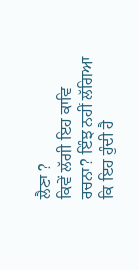ਲੈਣਾ ?
ਕਿਵੇਂ ਲੱਗੀ ਇਹ ਕਾਵਿ ਰਚਨਾ? ਇੰਝ ਨਹੀਂ ਲੱਗਿਆ ਕਿ ਇਹ ਹੁੰਦੀ ਹੈ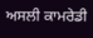ਅਸਲੀ ਕਾਮਰੇਡੀ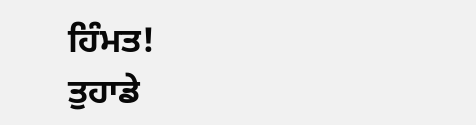ਹਿੰਮਤ!
ਤੁਹਾਡੇ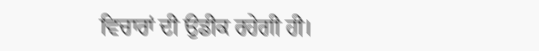ਵਿਚਾਰਾਂ ਦੀ ਉਡੀਕ ਰਹੇਗੀ ਹੀ।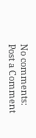No comments:
Post a Comment